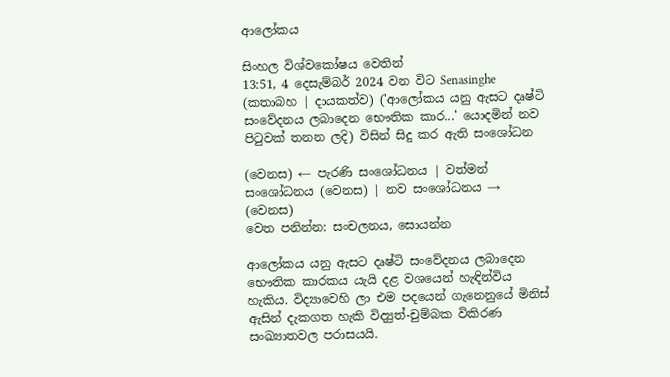ආලෝකය

සිංහල විශ්වකෝෂය වෙතින්
13:51, 4 දෙසැම්බර් 2024 වන විට Senasinghe (කතාබහ | දායකත්ව) ('ආලෝකය යනු ඇසට දෘෂ්ටි සංවේදනය ලබාදෙන භෞතික කාර...' යොදමින් නව පිටුවක් තනන ලදි) විසින් සිදු කර ඇති සංශෝධන

(වෙනස) ← පැරණි සංශෝධනය | වත්මන් සංශෝධනය (වෙනස) | නව සංශෝධනය → (වෙනස)
වෙත පනින්න: සංචලනය, සොයන්න

ආලෝකය යනු ඇසට දෘෂ්ටි සංවේදනය ලබාදෙන භෞතික කාරකය යැයි දළ වශයෙන් හැඳින්විය හැකිය. විද්‍යාවෙහි ලා එම පදයෙන් ගැනෙනුයේ මිනිස් ඇසින් දැකගත හැකි විද්‍යුත්-චුම්බක විකිරණ සංඛ්‍යාතවල පරාසයයි.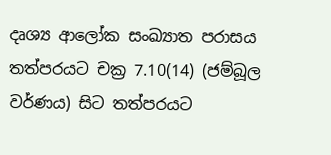දෘශ්‍ය ආලෝක සංඛ්‍යාත පරාසය තත්පරයට චක්‍ර 7.10(14) (ජම්බූල වර්ණය) සිට තත්පරයට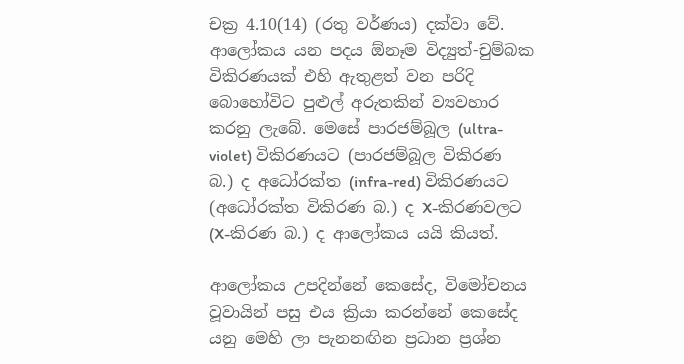චක්‍ර 4.10(14) (රතු වර්ණය) දක්වා වේ. ආලෝකය යන පදය ඕනෑම විද්‍යුත්-චුම්බක විකිරණයක් එහි ඇතුළත් වන පරිදි බොහෝවිට පුළුල් අරුතකින් ව්‍යවහාර කරනු ලැබේ. මෙසේ පාරජම්බූල (ultra-violet) විකිරණයට (පාරජම්බූල විකිරණ බ.) ද අධෝරක්ත (infra-red) විකිරණයට (අධෝරක්ත විකිරණ බ.) ද X-කිරණවලට (X-කිරණ බ.) ද ආලෝකය යයි කියත්.

ආලෝකය උපදින්නේ කෙසේද, විමෝචනය වූවායින් පසු එය ක්‍රියා කරන්නේ කෙසේද යනු මෙහි ලා පැනනඟින ප්‍රධාන ප්‍රශ්න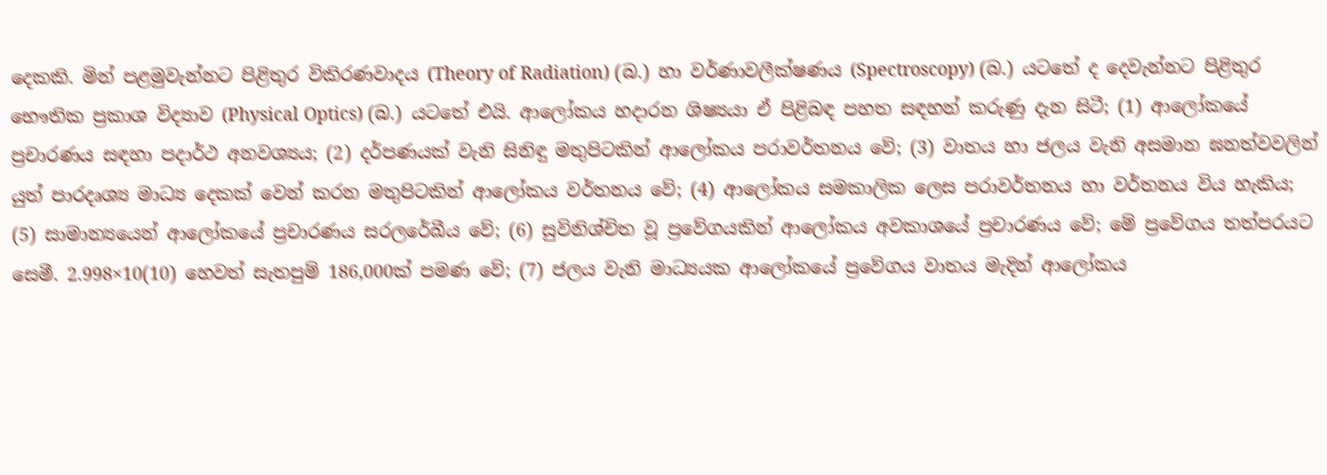දෙකකි. මින් පළමුවැන්නට පිළිතුර විකිරණවාදය (Theory of Radiation) (බ.) හා වර්ණාවලීක්ෂණය (Spectroscopy) (බ.) යටතේ ද දෙවැන්නට පිළිතුර භෞතික ප්‍රකාශ විද්‍යාව (Physical Optics) (බ.) යටතේ එයි. ආලෝකය හදාරන ශිෂ්‍යයා ඒ පිළිබඳ පහත සඳහන් කරුණු දැන සිටී; (1) ආලෝකයේ ප්‍රචාරණය සඳහා පදාර්ථ අනවශ්‍යය; (2) දර්පණයක් වැනි සිනිඳු මතුපිටකින් ආලෝකය පරාවර්තනය වේ; (3) වාතය හා ජලය වැනි අසමාන ඝනත්වවලින් යුත් පාරදෘශ්‍ය මාධ්‍ය දෙකක් වෙන් කරන මතුපිටකින් ආලෝකය වර්තනය වේ; (4) ආලෝකය සමකාලික ලෙස පරාවර්තනය හා වර්තනය විය හැකිය; (5) සාමාන්‍යයෙන් ආලෝකයේ ප්‍රචාරණය සරලරේඛීය වේ; (6) සුවිනිශ්චිත වූ ප්‍රවේගයකින් ආලෝකය අවකාශයේ ප්‍රචාරණය වේ; මේ ප්‍රවේගය තත්පරයට සෙමී. 2.998×10(10) හෙවත් සැතපුම් 186,000ක් පමණ වේ; (7) ජලය වැනි මාධ්‍යයක ආලෝකයේ ප්‍රවේගය වාතය මැදින් ආලෝකය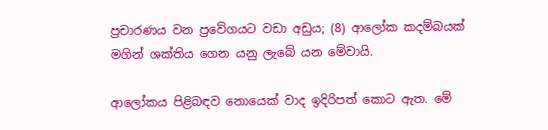ප්‍රචාරණය වන ප්‍රවේගයට වඩා අඩුය; (8) ආලෝක කදම්බයක් මගින් ශක්තිය ගෙන යනු ලැබේ යන මේවායි.

ආලෝකය පිළිබඳව නොයෙක් වාද ඉදිරිපත් කොට ඇත. මේ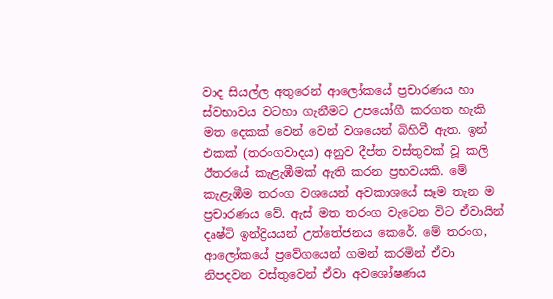වාද සියල්ල අතුරෙන් ආලෝකයේ ප්‍රචාරණය හා ස්වභාවය වටහා ගැනීමට උපයෝගී කරගත හැකි මත දෙකක් වෙන් වෙන් වශයෙන් බිහිවී ඇත. ඉන් එකක් (තරංගවාදය) අනුව දීප්ත වස්තුවක් වූ කලි ඊතරයේ කැළැඹීමක් ඇති කරන ප්‍රභවයකි. මේ කැළැඹීම තරංග වශයෙන් අවකාශයේ සෑම තැන ම ප්‍රචාරණය වේ. ඇස් මත තරංග වැටෙන විට ඒවායින් දෘෂ්ටි ඉන්ද්‍රියයන් උත්තේජනය කෙරේ. මේ තරංග‚ ආලෝකයේ ප්‍රවේගයෙන් ගමන් කරමින් ඒවා නිපදවන වස්තුවෙන් ඒවා අවශෝෂණය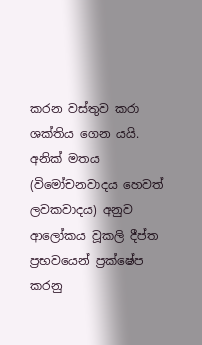කරන වස්තුව කරා ශක්තිය ගෙන යයි. අනික් මතය (විමෝචනවාදය හෙවත් ලවකවාදය) අනුව ආලෝකය වූකලි දීප්ත ප්‍රභවයෙන් ප්‍රක්ෂේප කරනු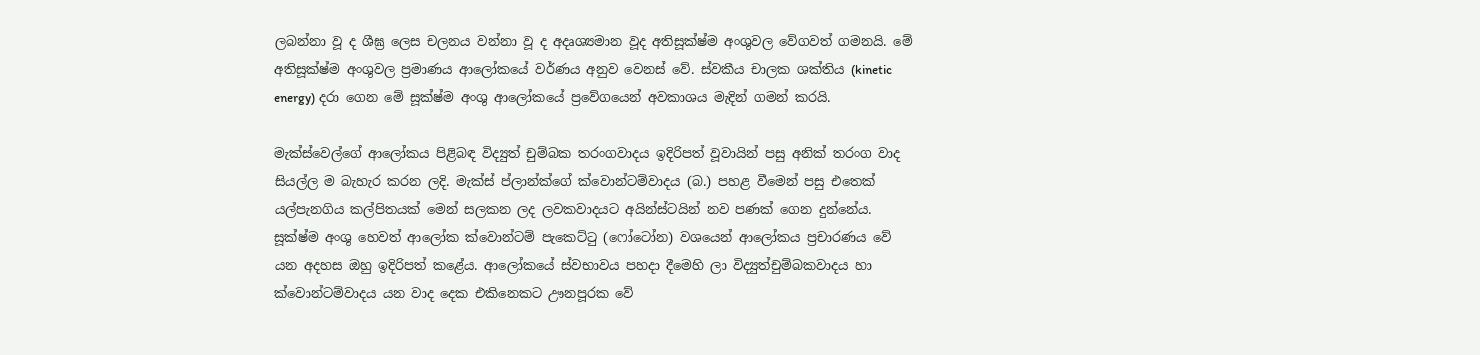ලබන්නා වූ ද ශීඝ්‍ර ලෙස චලනය වන්නා වූ ද අදෘශ්‍යමාන වූද අතිසූක්ෂ්ම අංශුවල වේගවත් ගමනයි. මේ අතිසූක්ෂ්ම අංශුවල ප්‍රමාණය ආලෝකයේ වර්ණය අනුව වෙනස් වේ. ස්වකීය චාලක ශක්තිය (kinetic energy) දරා ගෙන මේ සූක්ෂ්ම අංශු ආලෝකයේ ප්‍රවේගයෙන් අවකාශය මැදින් ගමන් කරයි.

මැක්ස්වෙල්ගේ ආලෝකය පිළිබඳ විද්‍යුත් චුම්බක තරංගවාදය ඉදිරිපත් වූවායින් පසු අනික් තරංග වාද සියල්ල ම බැහැර කරන ලදි. මැක්ස් ප්ලාන්ක්ගේ ක්වොන්ටම්වාදය (බ.) පහළ වීමෙන් පසු එතෙක් යල්පැනගිය කල්පිතයක් මෙන් සලකන ලද ලවකවාදයට අයින්ස්ටයින් නව පණක් ගෙන දුන්නේය. සූක්ෂ්ම අංශු හෙවත් ආලෝක ක්වොන්ටම් පැකෙට්ටු (ෆෝටෝන) වශයෙන් ආලෝකය ප්‍රචාරණය වේ යන අදහස ඔහු ඉදිරිපත් කළේය. ආලෝකයේ ස්වභාවය පහදා දීමෙහි ලා විද්‍යුත්චුම්බකවාදය හා ක්වොන්ටම්වාදය යන වාද දෙක එකිනෙකට ඌනපූරක වේ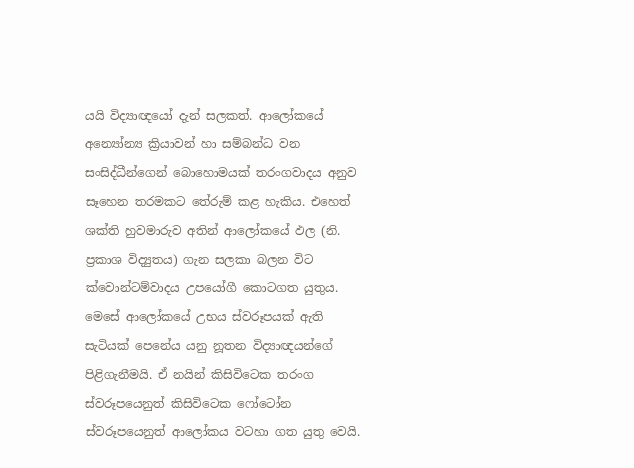යයි විද්‍යාඥයෝ දැන් සලකත්. ආලෝකයේ අන්‍යෝන්‍ය ක්‍රියාවන් හා සම්බන්ධ වන සංසිද්ධීන්ගෙන් බොහොමයක් තරංගවාදය අනුව සෑහෙන තරමකට තේරුම් කළ හැකිය. එහෙත් ශක්ති හුවමාරුව අතින් ආලෝකයේ ඵල (නි. ප්‍රකාශ විද්‍යුතය) ගැන සලකා බලන විට ක්වොන්ටම්වාදය උපයෝගී කොටගත යුතුය. මෙසේ ආලෝකයේ උභය ස්වරූපයක් ඇති සැටියක් පෙනේය යනු නූතන විද්‍යාඥයන්ගේ පිළිගැනීමයි. ඒ නයින් කිසිවිටෙක තරංග ස්වරූපයෙනුත් කිසිවිටෙක ෆෝටෝන ස්වරූපයෙනුත් ආලෝකය වටහා ගත යුතු වෙයි.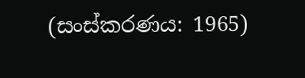(සංස්කරණය: 1965)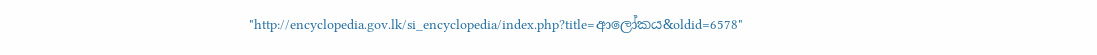"http://encyclopedia.gov.lk/si_encyclopedia/index.php?title=ආලෝකය&oldid=6578"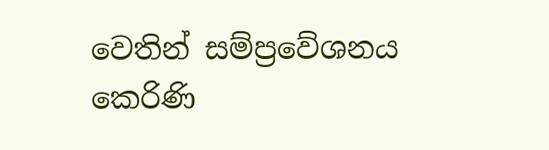වෙතින් සම්ප්‍රවේශනය කෙරිණි